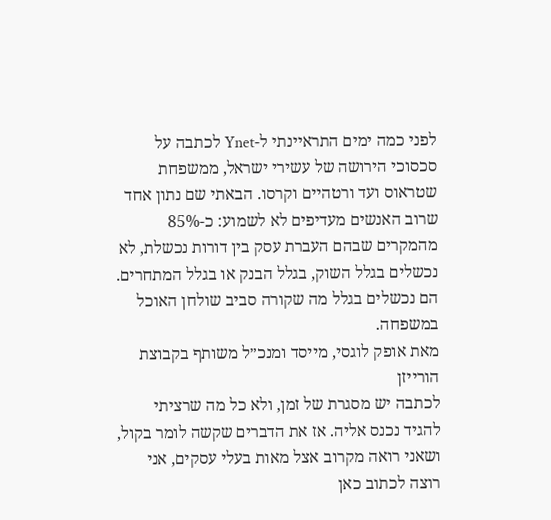לפני כמה ימים התראיינתי ל-Ynet לכתבה על סכסוכי הירושה של עשירי ישראל, ממשפחת שטראוס ועד ורטהיים וקרסו. הבאתי שם נתון אחד שרוב האנשים מעדיפים לא לשמוע: כ-85% מהמקרים שבהם העברת עסק בין דורות נכשלת, לא נכשלים בגלל השוק, בגלל הבנק או בגלל המתחרים. הם נכשלים בגלל מה שקורה סביב שולחן האוכל במשפחה.
מאת אופק לוגסי, מייסד ומנכ״ל משותף בקבוצת הורייזן
לכתבה יש מסגרת של זמן, ולא כל מה שרציתי להגיד נכנס אליה. אז את הדברים שקשה לומר בקול, ושאני רואה מקרוב אצל מאות בעלי עסקים, אני רוצה לכתוב כאן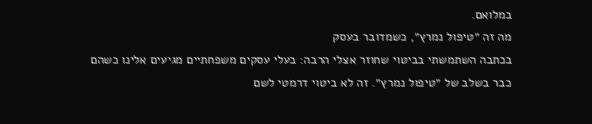במלואם.
מה זה ״טיפול נמרץ״, כשמדובר בעסק
בכתבה השתמשתי בביטוי שחוזר אצלי הרבה: בעלי עסקים משפחתיים מגיעים אלינו כשהם כבר בשלב של ״טיפול נמרץ״. זה לא ביטוי דרמטי לשם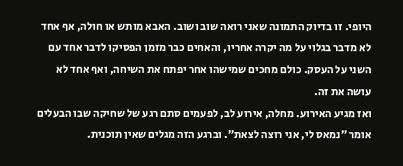היופי. זו בדיוק התמונה שאני רואה שוב ושוב. האבא מותש או חולה, אף אחד לא מדבר בגלוי על מה יקרה אחריו, והאחים כבר מזמן הפסיקו לדבר אחד עם השני על העסק. כולם מחכים שמישהו אחר יפתח את השיחה, ואף אחד לא עושה את זה.
ואז מגיע האירוע. מחלה, אירוע לב, לפעמים סתם רגע של שחיקה שבו הבעלים אומר ״נמאס לי, אני רוצה לצאת״. וברגע הזה מגלים שאין תוכנית.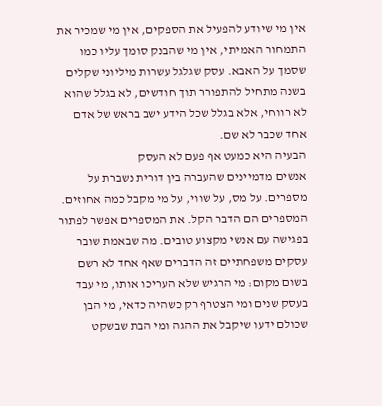אין מי שיודע להפעיל את הספקים, אין מי שמכיר את התמחור האמיתי, אין מי שהבנק סומך עליו כמו שסמך על האבא. עסק שגלגל עשרות מיליוני שקלים בשנה מתחיל להתפורר תוך חודשים, לא בגלל שהוא לא רווחי, אלא בגלל שכל הידע ישב בראש של אדם אחד שכבר לא שם.
הבעיה היא כמעט אף פעם לא העסק
אנשים מדמיינים שהעברה בין דורית נשברת על מספרים. על מס, על שווי, על מי מקבל כמה אחוזים. המספרים הם הדבר הקל. את המספרים אפשר לפתור בפגישה עם אנשי מקצוע טובים. מה שבאמת שובר עסקים משפחתיים זה הדברים שאף אחד לא רשם בשום מקום: מי הרגיש שלא העריכו אותו, מי עבד בעסק שנים ומי הצטרף רק כשהיה כדאי, מי הבן שכולם ידעו שיקבל את ההגה ומי הבת שבשקט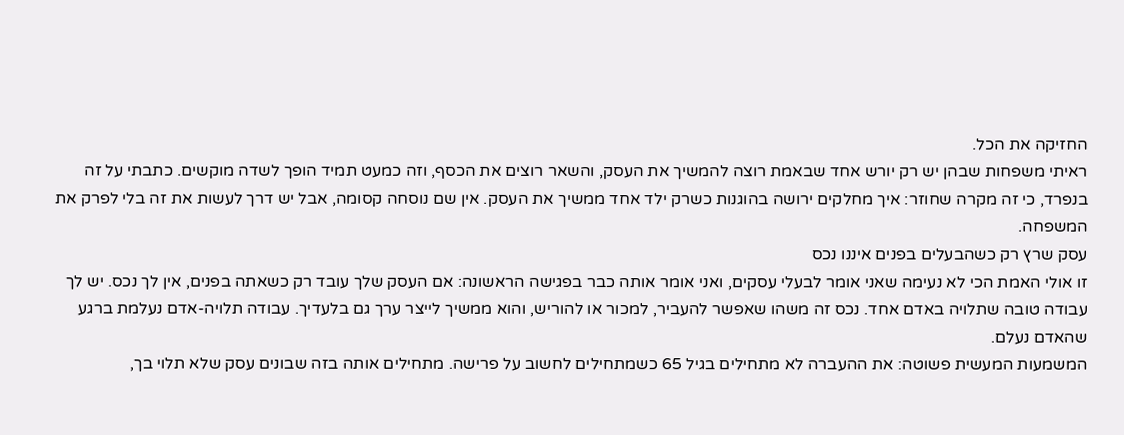החזיקה את הכל.
ראיתי משפחות שבהן יש רק יורש אחד שבאמת רוצה להמשיך את העסק, והשאר רוצים את הכסף, וזה כמעט תמיד הופך לשדה מוקשים. כתבתי על זה בנפרד, כי זה מקרה שחוזר: איך מחלקים ירושה בהוגנות כשרק ילד אחד ממשיך את העסק. אין שם נוסחה קסומה, אבל יש דרך לעשות את זה בלי לפרק את המשפחה.
עסק שרץ רק כשהבעלים בפנים איננו נכס
זו אולי האמת הכי לא נעימה שאני אומר לבעלי עסקים, ואני אומר אותה כבר בפגישה הראשונה: אם העסק שלך עובד רק כשאתה בפנים, אין לך נכס. יש לך עבודה טובה שתלויה באדם אחד. נכס זה משהו שאפשר להעביר, למכור או להוריש, והוא ממשיך לייצר ערך גם בלעדיך. עבודה תלויה-אדם נעלמת ברגע שהאדם נעלם.
המשמעות המעשית פשוטה: את ההעברה לא מתחילים בגיל 65 כשמתחילים לחשוב על פרישה. מתחילים אותה בזה שבונים עסק שלא תלוי בך,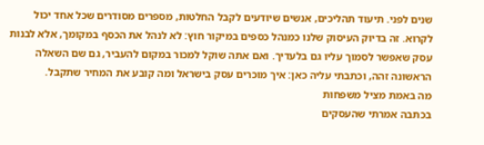שנים לפני. תיעוד תהליכים, אנשים שיודעים לקבל החלטות, מספרים מסודרים שכל אחד יכול לקרוא. זה בדיוק העיסוק שלנו כמנהל כספים במיקור חוץ: לא לנהל את הכסף במקומך, אלא לבנות עסק שאפשר לסמוך עליו גם בלעדיך. ואם אתה שוקל למכור במקום להעביר, גם שם השאלה הראשונה זהה, וכתבתי עליה כאן: איך מוכרים עסק בישראל ומה קובע את המחיר שתקבל.
מה באמת מציל משפחות
בכתבה אמרתי שהעסקים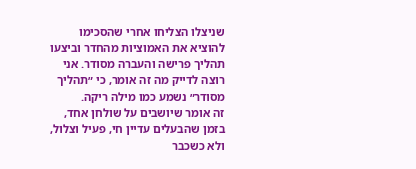שניצלו הצליחו אחרי שהסכימו להוציא את האמוציות מהחדר וביצעו תהליך פרישה והעברה מסודר. אני רוצה לדייק מה זה אומר, כי ״תהליך מסודר״ נשמע כמו מילה ריקה.
זה אומר שיושבים על שולחן אחד, בזמן שהבעלים עדיין חי, פעיל וצלול, ולא כשכבר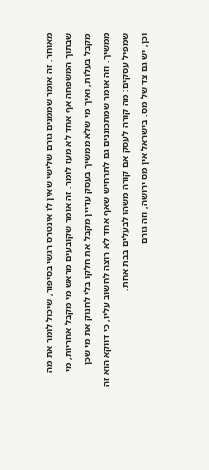מאוחר. זה אומר שממנים גורם שלישי שאין לו אינטרס רגשי בסיפור, שיכול לומר את מה שבתוך המשפחה אף אחד לא מעז לומר. זה אומר שקובעים מראש מי מקבל אחריות, מי מקבל בעלות, ואיך מי שלא ממשיך בעסק עדיין מקבל את חלקו בלי לחנוק את מי שכן ממשיך. וזה אומר שמתכוננים גם לתרחיש שאף אחד לא רוצה לחשוב עליו, כי דווקא הוא זה שמפיל עסקים: מה קורה לעסק אם קורה משהו לבעלים בבת אחת.
וכן, יש גם צד של מס. בישראל אין מס ירושה, וזה גורם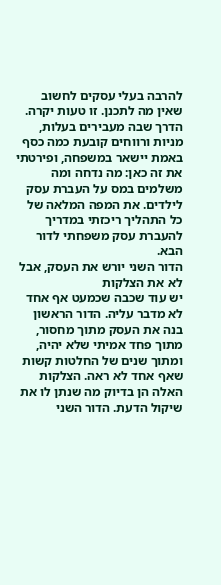להרבה בעלי עסקים לחשוב שאין מה לתכנן. זו טעות יקרה. הדרך שבה מעבירים בעלות, מניות ורווחים קובעת כמה כסף באמת יישאר במשפחה, ופירטתי את זה כאן: מה נדחה ומה משלמים במס על העברת עסק לילדים. את המפה המלאה של כל התהליך ריכזתי במדריך להעברת עסק משפחתי לדור הבא.
הדור השני יורש את העסק, אבל לא את הצלקות
יש עוד שכבה שכמעט אף אחד לא מדבר עליה. הדור הראשון בנה את העסק מתוך מחסור, מתוך פחד אמיתי שלא יהיה, ומתוך שנים של החלטות קשות שאף אחד לא ראה. הצלקות האלה הן בדיוק מה שנתן לו את שיקול הדעת. הדור השני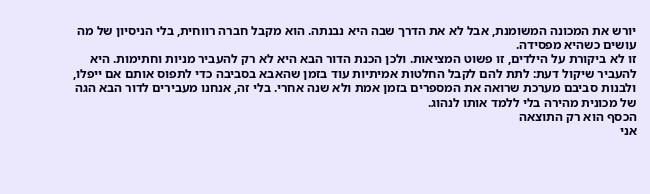יורש את המכונה המשומנת, אבל לא את הדרך שבה היא נבנתה. הוא מקבל חברה רווחית, בלי הניסיון של מה עושים כשהיא מפסידה.
זו לא ביקורת על הילדים, זו פשוט המציאות. ולכן הכנת הדור הבא היא לא רק להעביר מניות וחתימות. היא להעביר שיקול דעת: לתת להם לקבל החלטות אמיתיות עוד בזמן שהאבא בסביבה כדי לתפוס אותם אם ייפלו, ולבנות סביבם מערכת שרואה את המספרים בזמן אמת ולא שנה אחרי. בלי זה, אנחנו מעבירים לדור הבא הגה של מכונית מהירה בלי ללמד אותו לנהוג.
הכסף הוא רק התוצאה
אני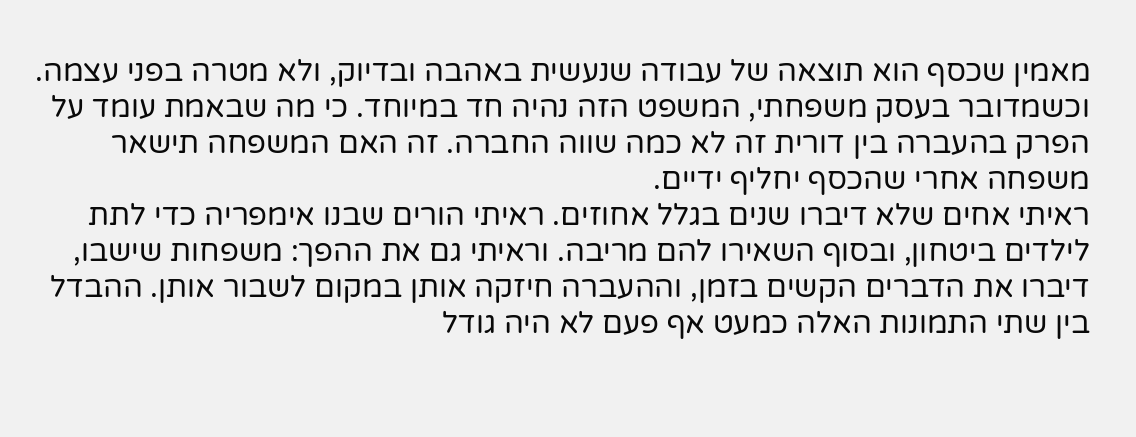מאמין שכסף הוא תוצאה של עבודה שנעשית באהבה ובדיוק, ולא מטרה בפני עצמה. וכשמדובר בעסק משפחתי, המשפט הזה נהיה חד במיוחד. כי מה שבאמת עומד על הפרק בהעברה בין דורית זה לא כמה שווה החברה. זה האם המשפחה תישאר משפחה אחרי שהכסף יחליף ידיים.
ראיתי אחים שלא דיברו שנים בגלל אחוזים. ראיתי הורים שבנו אימפריה כדי לתת לילדים ביטחון, ובסוף השאירו להם מריבה. וראיתי גם את ההפך: משפחות שישבו, דיברו את הדברים הקשים בזמן, וההעברה חיזקה אותן במקום לשבור אותן. ההבדל בין שתי התמונות האלה כמעט אף פעם לא היה גודל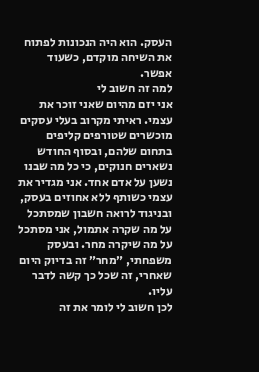העסק. הוא היה הנכונות לפתוח את השיחה מוקדם, כשעוד אפשר.
למה זה חשוב לי
אני יזם מהיום שאני זוכר את עצמי. ראיתי מקרוב בעלי עסקים מוכשרים שטורפים קליפים בתחום שלהם, ובסוף החודש נשארים חנוקים, כי כל מה שבנו נשען על אדם אחד. אני מגדיר את עצמי כשותף ללא אחוזים בעסק, ובניגוד לרואה חשבון שמסתכל על מה שקרה אתמול, אני מסתכל על מה שיקרה מחר. ובעסק משפחתי, ״מחר״ זה בדיוק היום שאחרי, זה שכל כך קשה לדבר עליו.
לכן חשוב לי לומר את זה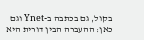בקול, גם בכתבה ב-Ynet וגם כאן: ההעברה הבין דורית היא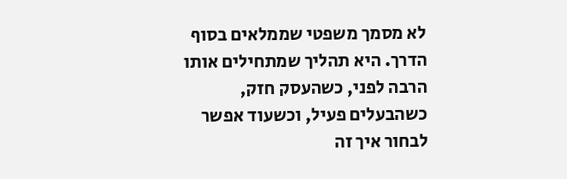לא מסמך משפטי שממלאים בסוף הדרך. היא תהליך שמתחילים אותו הרבה לפני, כשהעסק חזק, כשהבעלים פעיל, וכשעוד אפשר לבחור איך זה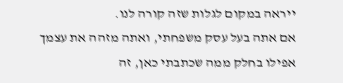ייראה במקום לגלות שזה קורה לנו.
אם אתה בעל עסק משפחתי, ואתה מזהה את עצמך אפילו בחלק ממה שכתבתי כאן, זה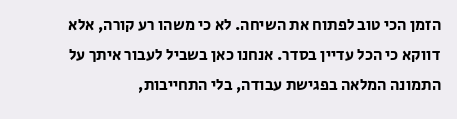הזמן הכי טוב לפתוח את השיחה. לא כי משהו רע קורה, אלא דווקא כי הכל עדיין בסדר. אנחנו כאן בשביל לעבור איתך על התמונה המלאה בפגישת עבודה, בלי התחייבות,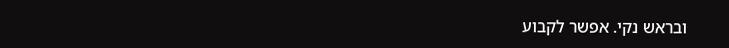ובראש נקי. אפשר לקבוע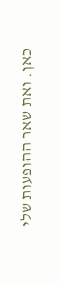כאן. ואת שאר ההופעות שלי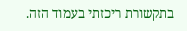בתקשורת ריכזתי בעמוד הזה.